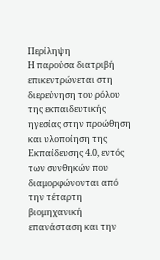Περίληψη
Η παρούσα διατριβή επικεντρώνεται στη διερεύνηση του ρόλου της εκπαιδευτικής ηγεσίας στην προώθηση και υλοποίηση της Εκπαίδευσης 4.0, εντός των συνθηκών που διαμορφώνονται από την τέταρτη βιομηχανική επανάσταση και την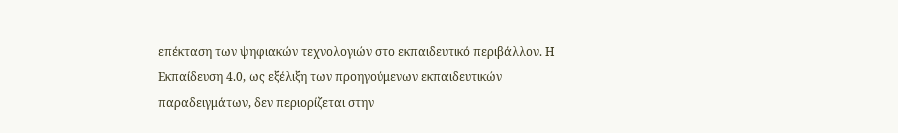επέκταση των ψηφιακών τεχνολογιών στο εκπαιδευτικό περιβάλλον. Η Εκπαίδευση 4.0, ως εξέλιξη των προηγούμενων εκπαιδευτικών παραδειγμάτων, δεν περιορίζεται στην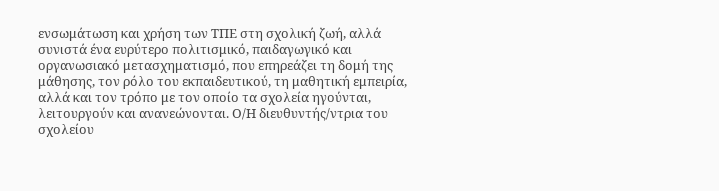ενσωμάτωση και χρήση των ΤΠΕ στη σχολική ζωή, αλλά συνιστά ένα ευρύτερο πολιτισμικό, παιδαγωγικό και οργανωσιακό μετασχηματισμό, που επηρεάζει τη δομή της μάθησης, τον ρόλο του εκπαιδευτικού, τη μαθητική εμπειρία, αλλά και τον τρόπο με τον οποίο τα σχολεία ηγούνται, λειτουργούν και ανανεώνονται. Ο/Η διευθυντής/ντρια του σχολείου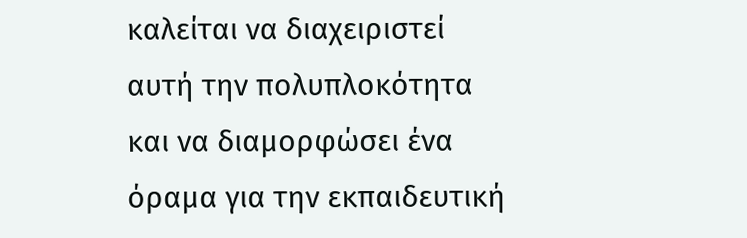καλείται να διαχειριστεί αυτή την πολυπλοκότητα και να διαμορφώσει ένα όραμα για την εκπαιδευτική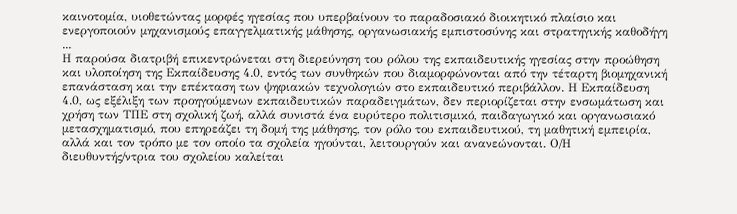καινοτομία, υιοθετώντας μορφές ηγεσίας που υπερβαίνουν το παραδοσιακό διοικητικό πλαίσιο και ενεργοποιούν μηχανισμούς επαγγελματικής μάθησης, οργανωσιακής εμπιστοσύνης και στρατηγικής καθοδήγη ...
Η παρούσα διατριβή επικεντρώνεται στη διερεύνηση του ρόλου της εκπαιδευτικής ηγεσίας στην προώθηση και υλοποίηση της Εκπαίδευσης 4.0, εντός των συνθηκών που διαμορφώνονται από την τέταρτη βιομηχανική επανάσταση και την επέκταση των ψηφιακών τεχνολογιών στο εκπαιδευτικό περιβάλλον. Η Εκπαίδευση 4.0, ως εξέλιξη των προηγούμενων εκπαιδευτικών παραδειγμάτων, δεν περιορίζεται στην ενσωμάτωση και χρήση των ΤΠΕ στη σχολική ζωή, αλλά συνιστά ένα ευρύτερο πολιτισμικό, παιδαγωγικό και οργανωσιακό μετασχηματισμό, που επηρεάζει τη δομή της μάθησης, τον ρόλο του εκπαιδευτικού, τη μαθητική εμπειρία, αλλά και τον τρόπο με τον οποίο τα σχολεία ηγούνται, λειτουργούν και ανανεώνονται. Ο/Η διευθυντής/ντρια του σχολείου καλείται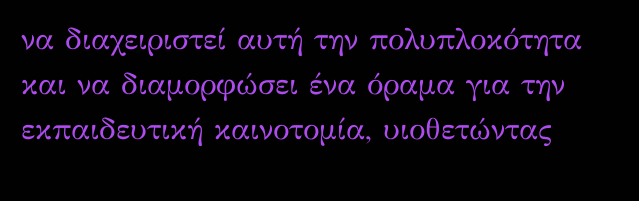να διαχειριστεί αυτή την πολυπλοκότητα και να διαμορφώσει ένα όραμα για την εκπαιδευτική καινοτομία, υιοθετώντας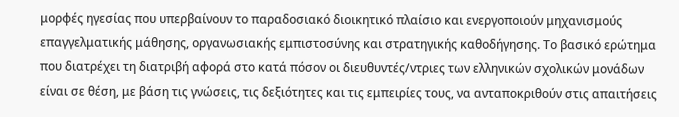μορφές ηγεσίας που υπερβαίνουν το παραδοσιακό διοικητικό πλαίσιο και ενεργοποιούν μηχανισμούς επαγγελματικής μάθησης, οργανωσιακής εμπιστοσύνης και στρατηγικής καθοδήγησης. Το βασικό ερώτημα που διατρέχει τη διατριβή αφορά στο κατά πόσον οι διευθυντές/ντριες των ελληνικών σχολικών μονάδων είναι σε θέση, με βάση τις γνώσεις, τις δεξιότητες και τις εμπειρίες τους, να ανταποκριθούν στις απαιτήσεις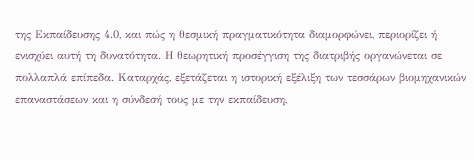της Εκπαίδευσης 4.0, και πώς η θεσμική πραγματικότητα διαμορφώνει, περιορίζει ή ενισχύει αυτή τη δυνατότητα. Η θεωρητική προσέγγιση της διατριβής οργανώνεται σε πολλαπλά επίπεδα. Καταρχάς, εξετάζεται η ιστορική εξέλιξη των τεσσάρων βιομηχανικών επαναστάσεων και η σύνδεσή τους με την εκπαίδευση,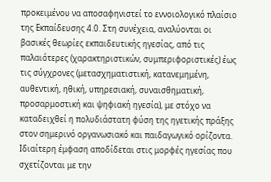προκειμένου να αποσαφηνιστεί το εννοιολογικό πλαίσιο της Εκπαίδευσης 4.0. Στη συνέχεια, αναλύονται οι βασικές θεωρίες εκπαιδευτικής ηγεσίας, από τις παλαιότερες (χαρακτηριστικών, συμπεριφοριστικές) έως τις σύγχρονες (μετασχηματιστική, κατανεμημένη, αυθεντική, ηθική, υπηρεσιακή, συναισθηματική, προσαρμοστική και ψηφιακή ηγεσία), με στόχο να καταδειχθεί η πολυδιάστατη φύση της ηγετικής πράξης στον σημερινό οργανωσιακό και παιδαγωγικό ορίζοντα. Ιδιαίτερη έμφαση αποδίδεται στις μορφές ηγεσίας που σχετίζονται με την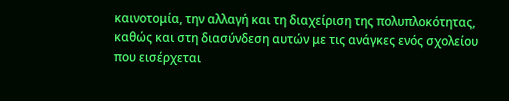καινοτομία, την αλλαγή και τη διαχείριση της πολυπλοκότητας, καθώς και στη διασύνδεση αυτών με τις ανάγκες ενός σχολείου που εισέρχεται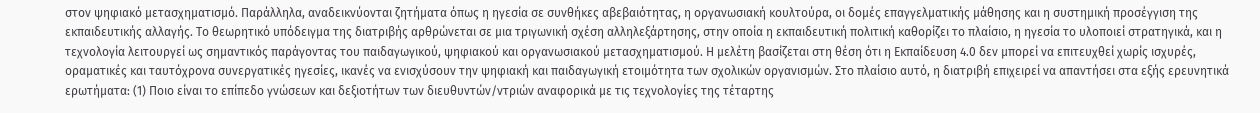στον ψηφιακό μετασχηματισμό. Παράλληλα, αναδεικνύονται ζητήματα όπως η ηγεσία σε συνθήκες αβεβαιότητας, η οργανωσιακή κουλτούρα, οι δομές επαγγελματικής μάθησης και η συστημική προσέγγιση της εκπαιδευτικής αλλαγής. Το θεωρητικό υπόδειγμα της διατριβής αρθρώνεται σε μια τριγωνική σχέση αλληλεξάρτησης, στην οποία η εκπαιδευτική πολιτική καθορίζει το πλαίσιο, η ηγεσία το υλοποιεί στρατηγικά, και η τεχνολογία λειτουργεί ως σημαντικός παράγοντας του παιδαγωγικού, ψηφιακού και οργανωσιακού μετασχηματισμού. Η μελέτη βασίζεται στη θέση ότι η Εκπαίδευση 4.0 δεν μπορεί να επιτευχθεί χωρίς ισχυρές, οραματικές και ταυτόχρονα συνεργατικές ηγεσίες, ικανές να ενισχύσουν την ψηφιακή και παιδαγωγική ετοιμότητα των σχολικών οργανισμών. Στο πλαίσιο αυτό, η διατριβή επιχειρεί να απαντήσει στα εξής ερευνητικά ερωτήματα: (1) Ποιο είναι το επίπεδο γνώσεων και δεξιοτήτων των διευθυντών/ντριών αναφορικά με τις τεχνολογίες της τέταρτης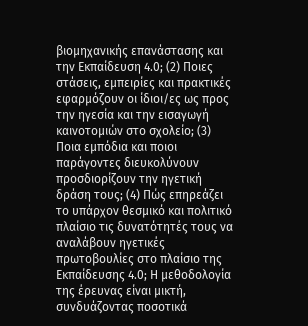βιομηχανικής επανάστασης και την Εκπαίδευση 4.0; (2) Ποιες στάσεις, εμπειρίες και πρακτικές εφαρμόζουν οι ίδιοι/ες ως προς την ηγεσία και την εισαγωγή καινοτομιών στο σχολείο; (3) Ποια εμπόδια και ποιοι παράγοντες διευκολύνουν προσδιορίζουν την ηγετική δράση τους; (4) Πώς επηρεάζει το υπάρχον θεσμικό και πολιτικό πλαίσιο τις δυνατότητές τους να αναλάβουν ηγετικές πρωτοβουλίες στο πλαίσιο της Εκπαίδευσης 4.0; Η μεθοδολογία της έρευνας είναι μικτή, συνδυάζοντας ποσοτικά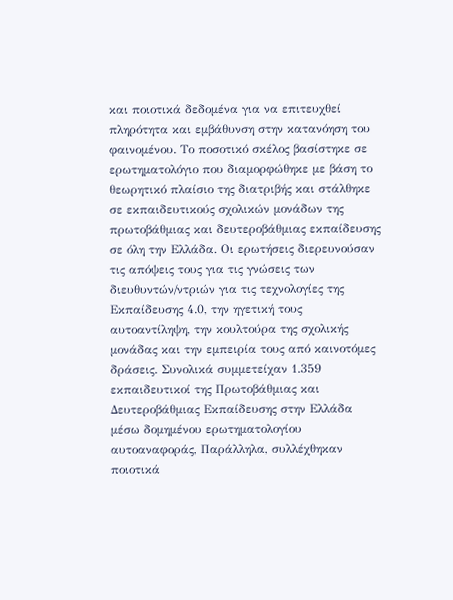και ποιοτικά δεδομένα για να επιτευχθεί πληρότητα και εμβάθυνση στην κατανόηση του φαινομένου. Το ποσοτικό σκέλος βασίστηκε σε ερωτηματολόγιο που διαμορφώθηκε με βάση το θεωρητικό πλαίσιο της διατριβής και στάλθηκε σε εκπαιδευτικούς σχολικών μονάδων της πρωτοβάθμιας και δευτεροβάθμιας εκπαίδευσης σε όλη την Ελλάδα. Οι ερωτήσεις διερευνούσαν τις απόψεις τους για τις γνώσεις των διευθυντών/ντριών για τις τεχνολογίες της Εκπαίδευσης 4.0, την ηγετική τους αυτοαντίληψη, την κουλτούρα της σχολικής μονάδας και την εμπειρία τους από καινοτόμες δράσεις. Συνολικά συμμετείχαν 1.359 εκπαιδευτικοί της Πρωτοβάθμιας και Δευτεροβάθμιας Εκπαίδευσης στην Ελλάδα μέσω δομημένου ερωτηματολογίου αυτοαναφοράς, Παράλληλα, συλλέχθηκαν ποιοτικά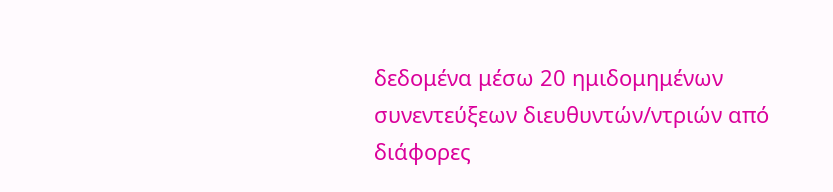δεδομένα μέσω 20 ημιδομημένων συνεντεύξεων διευθυντών/ντριών από διάφορες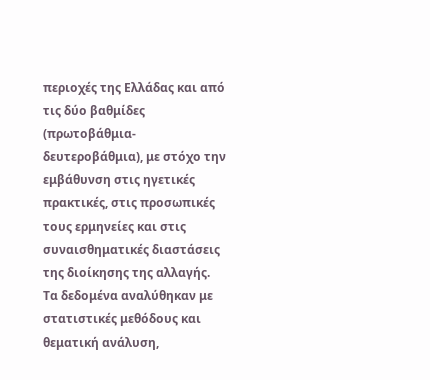περιοχές της Ελλάδας και από τις δύο βαθμίδες (πρωτοβάθμια-δευτεροβάθμια), με στόχο την εμβάθυνση στις ηγετικές πρακτικές, στις προσωπικές τους ερμηνείες και στις συναισθηματικές διαστάσεις της διοίκησης της αλλαγής. Τα δεδομένα αναλύθηκαν με στατιστικές μεθόδους και θεματική ανάλυση,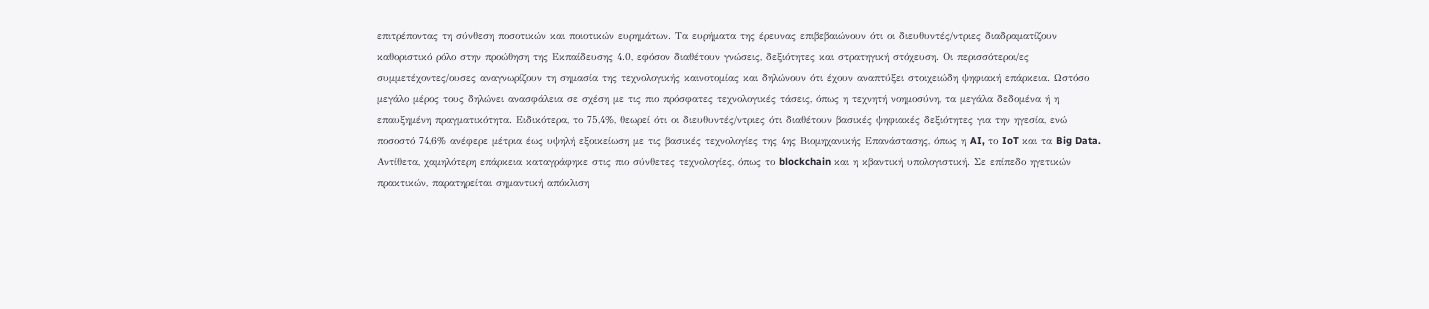επιτρέποντας τη σύνθεση ποσοτικών και ποιοτικών ευρημάτων. Τα ευρήματα της έρευνας επιβεβαιώνουν ότι οι διευθυντές/ντριες διαδραματίζουν καθοριστικό ρόλο στην προώθηση της Εκπαίδευσης 4.0, εφόσον διαθέτουν γνώσεις, δεξιότητες και στρατηγική στόχευση. Οι περισσότεροι/ες συμμετέχοντες/ουσες αναγνωρίζουν τη σημασία της τεχνολογικής καινοτομίας και δηλώνουν ότι έχουν αναπτύξει στοιχειώδη ψηφιακή επάρκεια. Ωστόσο μεγάλο μέρος τους δηλώνει ανασφάλεια σε σχέση με τις πιο πρόσφατες τεχνολογικές τάσεις, όπως η τεχνητή νοημοσύνη, τα μεγάλα δεδομένα ή η επαυξημένη πραγματικότητα. Ειδικότερα, το 75,4%, θεωρεί ότι οι διευθυντές/ντριες ότι διαθέτουν βασικές ψηφιακές δεξιότητες για την ηγεσία, ενώ ποσοστό 74,6% ανέφερε μέτρια έως υψηλή εξοικείωση με τις βασικές τεχνολογίες της 4ης Βιομηχανικής Επανάστασης, όπως η AI, το IoT και τα Big Data. Αντίθετα, χαμηλότερη επάρκεια καταγράφηκε στις πιο σύνθετες τεχνολογίες, όπως το blockchain και η κβαντική υπολογιστική. Σε επίπεδο ηγετικών πρακτικών, παρατηρείται σημαντική απόκλιση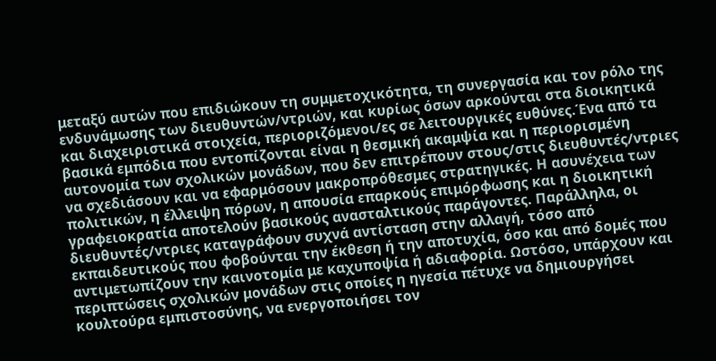μεταξύ αυτών που επιδιώκουν τη συμμετοχικότητα, τη συνεργασία και τον ρόλο της ενδυνάμωσης των διευθυντών/ντριών, και κυρίως όσων αρκούνται στα διοικητικά και διαχειριστικά στοιχεία, περιοριζόμενοι/ες σε λειτουργικές ευθύνες.Ένα από τα βασικά εμπόδια που εντοπίζονται είναι η θεσμική ακαμψία και η περιορισμένη αυτονομία των σχολικών μονάδων, που δεν επιτρέπουν στους/στις διευθυντές/ντριες να σχεδιάσουν και να εφαρμόσουν μακροπρόθεσμες στρατηγικές. Η ασυνέχεια των πολιτικών, η έλλειψη πόρων, η απουσία επαρκούς επιμόρφωσης και η διοικητική γραφειοκρατία αποτελούν βασικούς ανασταλτικούς παράγοντες. Παράλληλα, οι διευθυντές/ντριες καταγράφουν συχνά αντίσταση στην αλλαγή, τόσο από εκπαιδευτικούς που φοβούνται την έκθεση ή την αποτυχία, όσο και από δομές που αντιμετωπίζουν την καινοτομία με καχυποψία ή αδιαφορία. Ωστόσο, υπάρχουν και περιπτώσεις σχολικών μονάδων στις οποίες η ηγεσία πέτυχε να δημιουργήσει κουλτούρα εμπιστοσύνης, να ενεργοποιήσει τον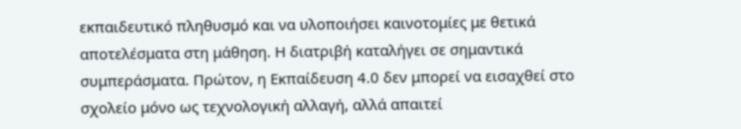εκπαιδευτικό πληθυσμό και να υλοποιήσει καινοτομίες με θετικά αποτελέσματα στη μάθηση. Η διατριβή καταλήγει σε σημαντικά συμπεράσματα. Πρώτον, η Εκπαίδευση 4.0 δεν μπορεί να εισαχθεί στο σχολείο μόνο ως τεχνολογική αλλαγή, αλλά απαιτεί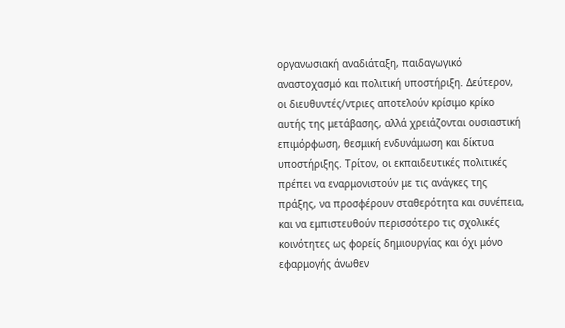οργανωσιακή αναδιάταξη, παιδαγωγικό αναστοχασμό και πολιτική υποστήριξη. Δεύτερον, οι διευθυντές/ντριες αποτελούν κρίσιμο κρίκο αυτής της μετάβασης, αλλά χρειάζονται ουσιαστική επιμόρφωση, θεσμική ενδυνάμωση και δίκτυα υποστήριξης. Τρίτον, οι εκπαιδευτικές πολιτικές πρέπει να εναρμονιστούν με τις ανάγκες της πράξης, να προσφέρουν σταθερότητα και συνέπεια, και να εμπιστευθούν περισσότερο τις σχολικές κοινότητες ως φορείς δημιουργίας και όχι μόνο εφαρμογής άνωθεν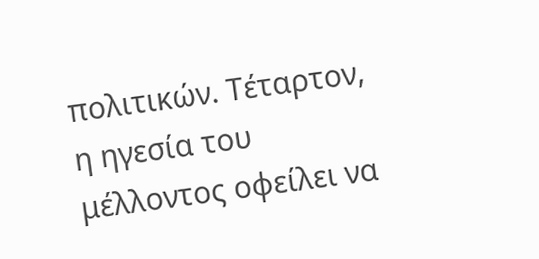πολιτικών. Τέταρτον, η ηγεσία του μέλλοντος οφείλει να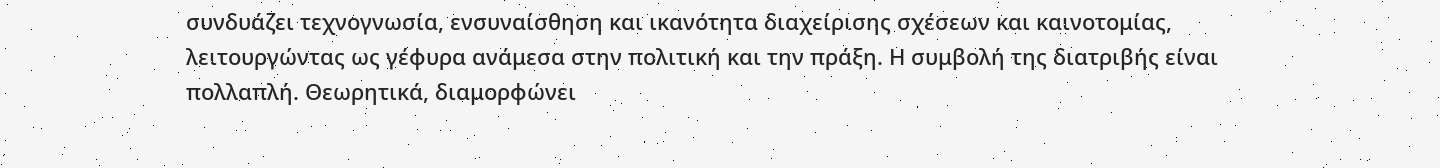συνδυάζει τεχνογνωσία, ενσυναίσθηση και ικανότητα διαχείρισης σχέσεων και καινοτομίας, λειτουργώντας ως γέφυρα ανάμεσα στην πολιτική και την πράξη. Η συμβολή της διατριβής είναι πολλαπλή. Θεωρητικά, διαμορφώνει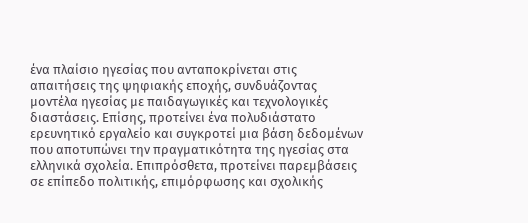ένα πλαίσιο ηγεσίας που ανταποκρίνεται στις απαιτήσεις της ψηφιακής εποχής, συνδυάζοντας μοντέλα ηγεσίας με παιδαγωγικές και τεχνολογικές διαστάσεις. Επίσης, προτείνει ένα πολυδιάστατο ερευνητικό εργαλείο και συγκροτεί μια βάση δεδομένων που αποτυπώνει την πραγματικότητα της ηγεσίας στα ελληνικά σχολεία. Επιπρόσθετα, προτείνει παρεμβάσεις σε επίπεδο πολιτικής, επιμόρφωσης και σχολικής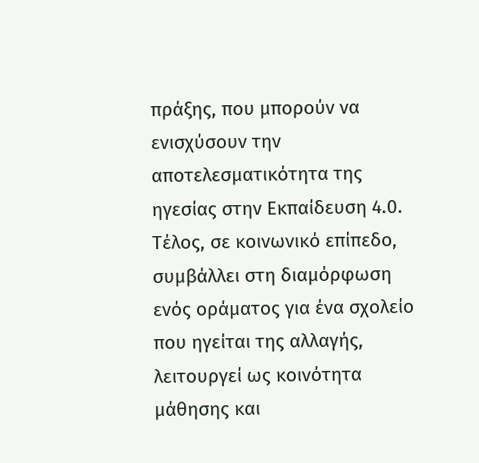πράξης, που μπορούν να ενισχύσουν την αποτελεσματικότητα της ηγεσίας στην Εκπαίδευση 4.0. Τέλος, σε κοινωνικό επίπεδο, συμβάλλει στη διαμόρφωση ενός οράματος για ένα σχολείο που ηγείται της αλλαγής, λειτουργεί ως κοινότητα μάθησης και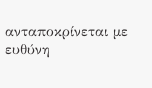ανταποκρίνεται με ευθύνη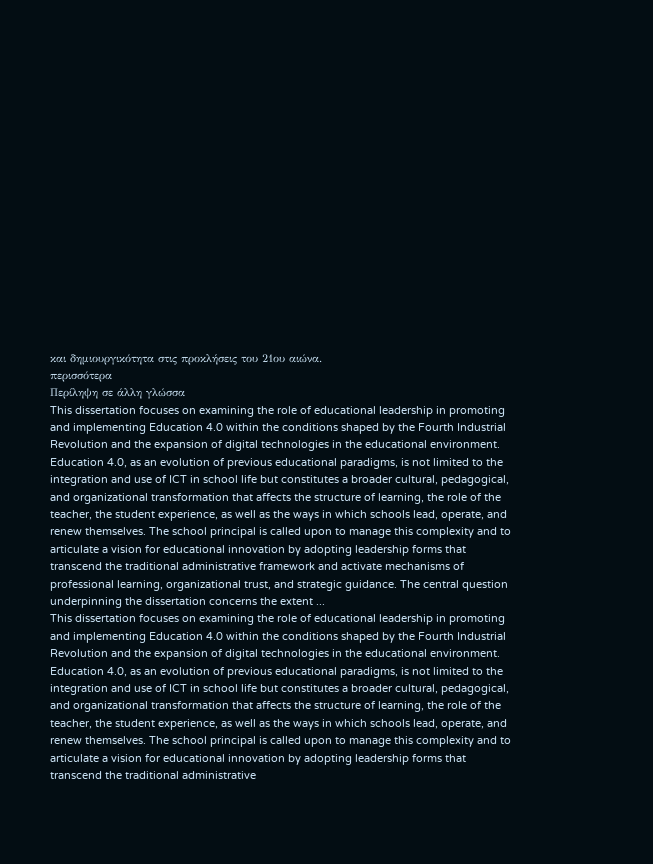και δημιουργικότητα στις προκλήσεις του 21ου αιώνα.
περισσότερα
Περίληψη σε άλλη γλώσσα
This dissertation focuses on examining the role of educational leadership in promoting and implementing Education 4.0 within the conditions shaped by the Fourth Industrial Revolution and the expansion of digital technologies in the educational environment. Education 4.0, as an evolution of previous educational paradigms, is not limited to the integration and use of ICT in school life but constitutes a broader cultural, pedagogical, and organizational transformation that affects the structure of learning, the role of the teacher, the student experience, as well as the ways in which schools lead, operate, and renew themselves. The school principal is called upon to manage this complexity and to articulate a vision for educational innovation by adopting leadership forms that transcend the traditional administrative framework and activate mechanisms of professional learning, organizational trust, and strategic guidance. The central question underpinning the dissertation concerns the extent ...
This dissertation focuses on examining the role of educational leadership in promoting and implementing Education 4.0 within the conditions shaped by the Fourth Industrial Revolution and the expansion of digital technologies in the educational environment. Education 4.0, as an evolution of previous educational paradigms, is not limited to the integration and use of ICT in school life but constitutes a broader cultural, pedagogical, and organizational transformation that affects the structure of learning, the role of the teacher, the student experience, as well as the ways in which schools lead, operate, and renew themselves. The school principal is called upon to manage this complexity and to articulate a vision for educational innovation by adopting leadership forms that transcend the traditional administrative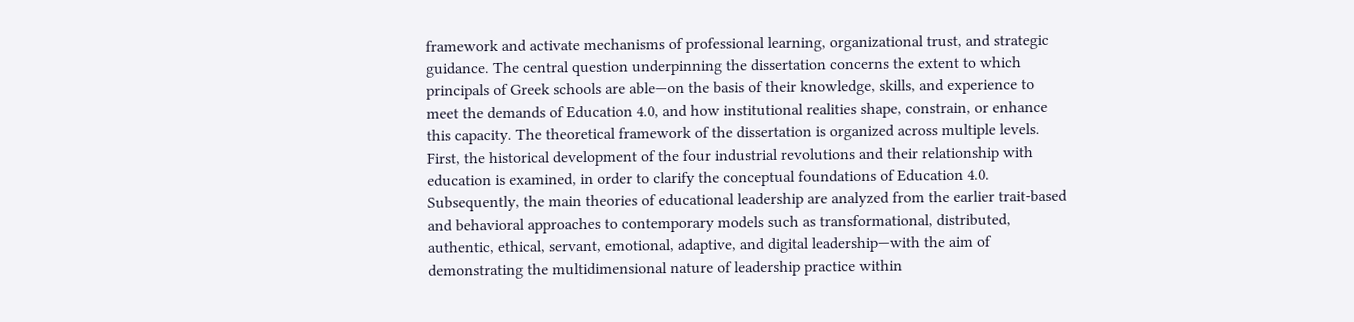framework and activate mechanisms of professional learning, organizational trust, and strategic guidance. The central question underpinning the dissertation concerns the extent to which principals of Greek schools are able—on the basis of their knowledge, skills, and experience to meet the demands of Education 4.0, and how institutional realities shape, constrain, or enhance this capacity. The theoretical framework of the dissertation is organized across multiple levels. First, the historical development of the four industrial revolutions and their relationship with education is examined, in order to clarify the conceptual foundations of Education 4.0. Subsequently, the main theories of educational leadership are analyzed from the earlier trait-based and behavioral approaches to contemporary models such as transformational, distributed, authentic, ethical, servant, emotional, adaptive, and digital leadership—with the aim of demonstrating the multidimensional nature of leadership practice within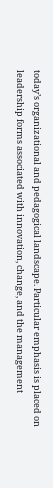today’s organizational and pedagogical landscape. Particular emphasis is placed on leadership forms associated with innovation, change, and the management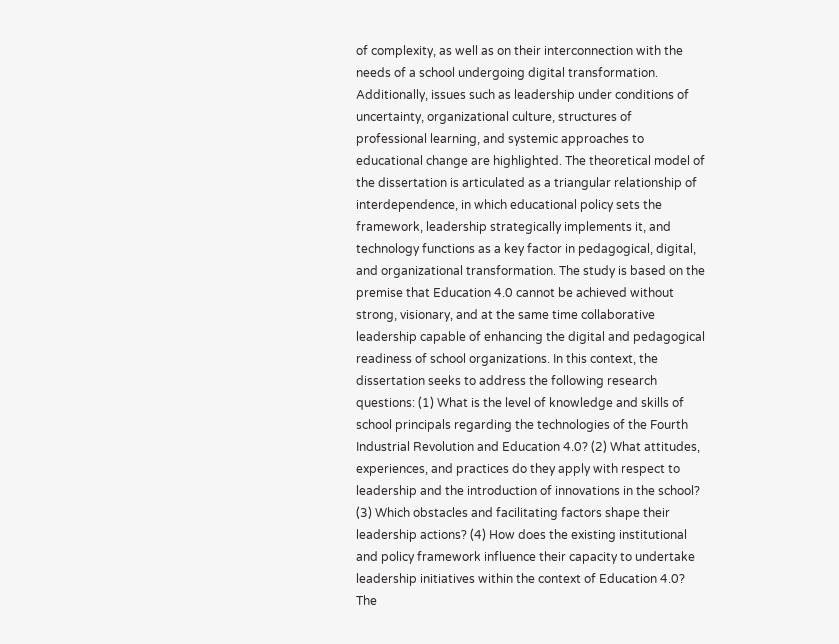of complexity, as well as on their interconnection with the needs of a school undergoing digital transformation. Additionally, issues such as leadership under conditions of uncertainty, organizational culture, structures of professional learning, and systemic approaches to educational change are highlighted. The theoretical model of the dissertation is articulated as a triangular relationship of interdependence, in which educational policy sets the framework, leadership strategically implements it, and technology functions as a key factor in pedagogical, digital, and organizational transformation. The study is based on the premise that Education 4.0 cannot be achieved without strong, visionary, and at the same time collaborative leadership capable of enhancing the digital and pedagogical readiness of school organizations. In this context, the dissertation seeks to address the following research questions: (1) What is the level of knowledge and skills of school principals regarding the technologies of the Fourth Industrial Revolution and Education 4.0? (2) What attitudes, experiences, and practices do they apply with respect to leadership and the introduction of innovations in the school? (3) Which obstacles and facilitating factors shape their leadership actions? (4) How does the existing institutional and policy framework influence their capacity to undertake leadership initiatives within the context of Education 4.0? The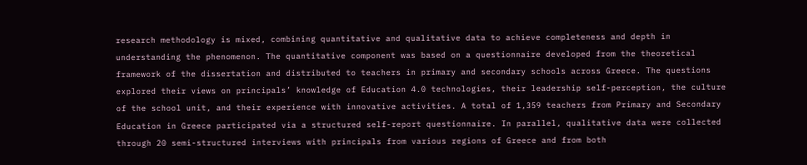research methodology is mixed, combining quantitative and qualitative data to achieve completeness and depth in understanding the phenomenon. The quantitative component was based on a questionnaire developed from the theoretical framework of the dissertation and distributed to teachers in primary and secondary schools across Greece. The questions explored their views on principals’ knowledge of Education 4.0 technologies, their leadership self-perception, the culture of the school unit, and their experience with innovative activities. A total of 1,359 teachers from Primary and Secondary Education in Greece participated via a structured self-report questionnaire. In parallel, qualitative data were collected through 20 semi-structured interviews with principals from various regions of Greece and from both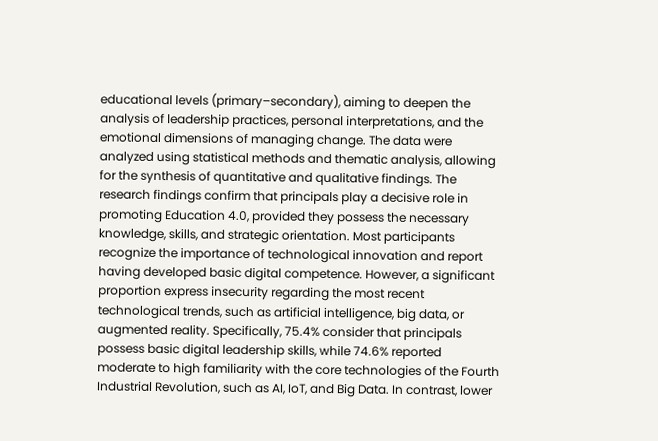educational levels (primary–secondary), aiming to deepen the analysis of leadership practices, personal interpretations, and the emotional dimensions of managing change. The data were analyzed using statistical methods and thematic analysis, allowing for the synthesis of quantitative and qualitative findings. The research findings confirm that principals play a decisive role in promoting Education 4.0, provided they possess the necessary knowledge, skills, and strategic orientation. Most participants recognize the importance of technological innovation and report having developed basic digital competence. However, a significant proportion express insecurity regarding the most recent technological trends, such as artificial intelligence, big data, or augmented reality. Specifically, 75.4% consider that principals possess basic digital leadership skills, while 74.6% reported moderate to high familiarity with the core technologies of the Fourth Industrial Revolution, such as AI, IoT, and Big Data. In contrast, lower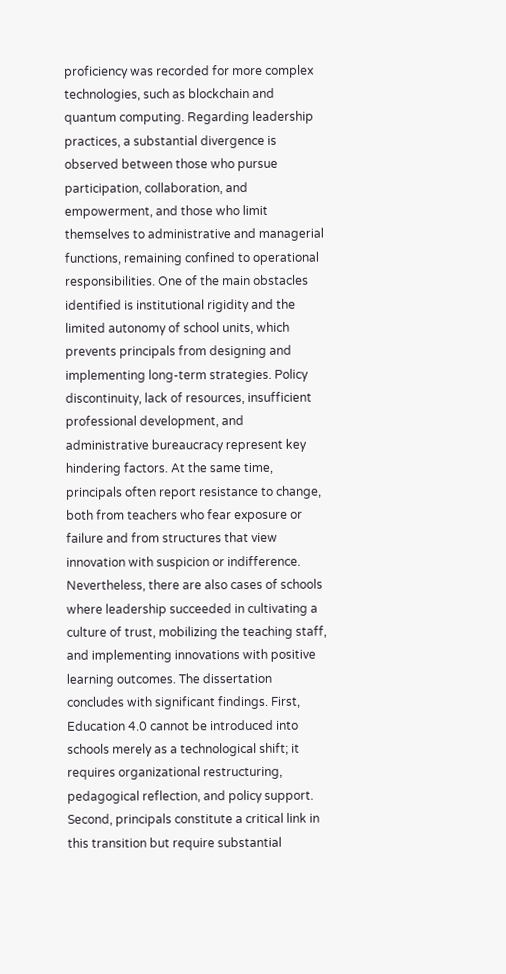proficiency was recorded for more complex technologies, such as blockchain and quantum computing. Regarding leadership practices, a substantial divergence is observed between those who pursue participation, collaboration, and empowerment, and those who limit themselves to administrative and managerial functions, remaining confined to operational responsibilities. One of the main obstacles identified is institutional rigidity and the limited autonomy of school units, which prevents principals from designing and implementing long-term strategies. Policy discontinuity, lack of resources, insufficient professional development, and administrative bureaucracy represent key hindering factors. At the same time, principals often report resistance to change, both from teachers who fear exposure or failure and from structures that view innovation with suspicion or indifference. Nevertheless, there are also cases of schools where leadership succeeded in cultivating a culture of trust, mobilizing the teaching staff, and implementing innovations with positive learning outcomes. The dissertation concludes with significant findings. First, Education 4.0 cannot be introduced into schools merely as a technological shift; it requires organizational restructuring, pedagogical reflection, and policy support. Second, principals constitute a critical link in this transition but require substantial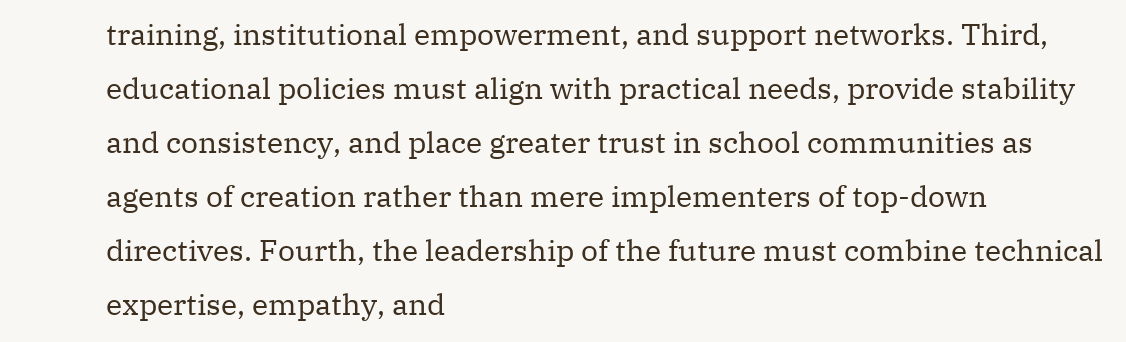training, institutional empowerment, and support networks. Third, educational policies must align with practical needs, provide stability and consistency, and place greater trust in school communities as agents of creation rather than mere implementers of top-down directives. Fourth, the leadership of the future must combine technical expertise, empathy, and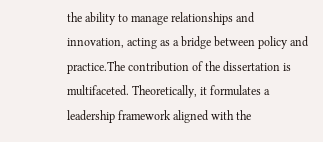the ability to manage relationships and innovation, acting as a bridge between policy and practice.The contribution of the dissertation is multifaceted. Theoretically, it formulates a leadership framework aligned with the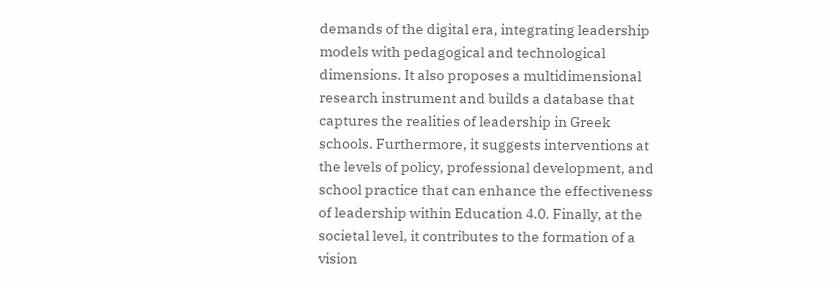demands of the digital era, integrating leadership models with pedagogical and technological dimensions. It also proposes a multidimensional research instrument and builds a database that captures the realities of leadership in Greek schools. Furthermore, it suggests interventions at the levels of policy, professional development, and school practice that can enhance the effectiveness of leadership within Education 4.0. Finally, at the societal level, it contributes to the formation of a vision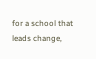for a school that leads change,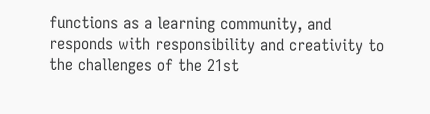functions as a learning community, and responds with responsibility and creativity to the challenges of the 21st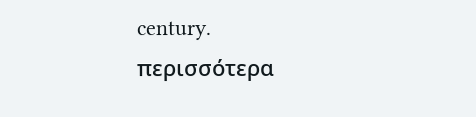century.
περισσότερα